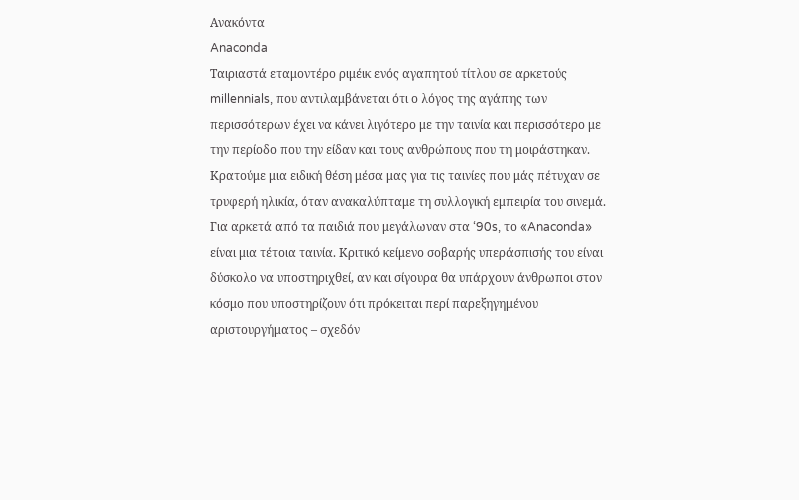Aνακόντα
Anaconda
Ταιριαστά εταμοντέρο ριμέικ ενός αγαπητού τίτλου σε αρκετούς millennials, που αντιλαμβάνεται ότι ο λόγος της αγάπης των περισσότερων έχει να κάνει λιγότερο με την ταινία και περισσότερο με την περίοδο που την είδαν και τους ανθρώπους που τη μοιράστηκαν.
Κρατούμε μια ειδική θέση μέσα μας για τις ταινίες που μάς πέτυχαν σε τρυφερή ηλικία, όταν ανακαλύπταμε τη συλλογική εμπειρία του σινεμά. Για αρκετά από τα παιδιά που μεγάλωναν στα ‘90s, το «Anaconda» είναι μια τέτοια ταινία. Κριτικό κείμενο σοβαρής υπεράσπισής του είναι δύσκολο να υποστηριχθεί, αν και σίγουρα θα υπάρχουν άνθρωποι στον κόσμο που υποστηρίζουν ότι πρόκειται περί παρεξηγημένου αριστουργήματος – σχεδόν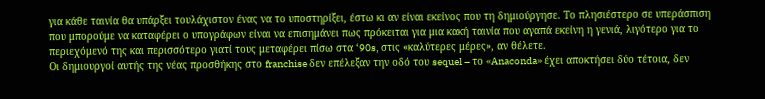για κάθε ταινία θα υπάρξει τουλάχιστον ένας να το υποστηρίξει, έστω κι αν είναι εκείνος που τη δημιούργησε. Το πλησιέστερο σε υπεράσπιση που μπορούμε να καταφέρει ο υπογράφων είναι να επισημάνει πως πρόκειται για μια κακή ταινία που αγαπά εκείνη η γενιά, λιγότερο για το περιεχόμενό της και περισσότερο γιατί τους μεταφέρει πίσω στα ‘90s, στις «καλύτερες μέρες», αν θέλετε.
Οι δημιουργοί αυτής της νέας προσθήκης στο franchise δεν επέλεξαν την οδό του sequel – το «Anaconda» έχει αποκτήσει δύο τέτοια, δεν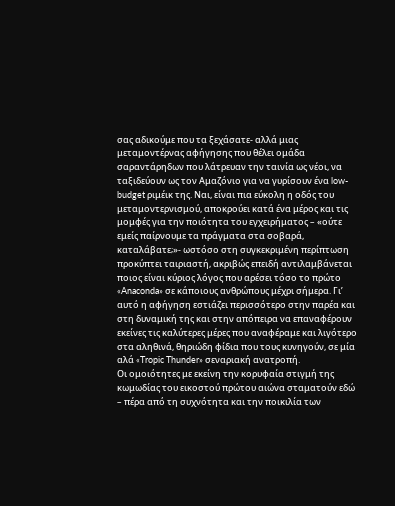σας αδικούμε που τα ξεχάσατε- αλλά μιας μεταμοντέρνας αφήγησης που θέλει ομάδα σαραντάρηδων που λάτρευαν την ταινία ως νέοι, να ταξιδεύουν ως τον Αμαζόνιο για να γυρίσουν ένα low-budget ριμέικ της. Ναι, είναι πια εύκολη η οδός του μεταμοντερνισμού, αποκρούει κατά ένα μέρος και τις μομφές για την ποιότητα του εγχειρήματος – «ούτε εμείς παίρνουμε τα πράγματα στα σοβαρά, καταλάβατε;»- ωστόσο στη συγκεκριμένη περίπτωση προκύπτει ταιριαστή, ακριβώς επειδή αντιλαμβάνεται ποιος είναι κύριος λόγος που αρέσει τόσο το πρώτο «Anaconda» σε κάποιους ανθρώπους μέχρι σήμερα. Γι’ αυτό η αφήγηση εστιάζει περισσότερο στην παρέα και στη δυναμική της και στην απόπειρα να επαναφέρουν εκείνες τις καλύτερες μέρες που αναφέραμε και λιγότερο στα αληθινά, θηριώδη φίδια που τους κυνηγούν, σε μία αλά «Tropic Thunder» σεναριακή ανατροπή.
Οι ομοιότητες με εκείνη την κορυφαία στιγμή της κωμωδίας του εικοστού πρώτου αιώνα σταματούν εδώ – πέρα από τη συχνότητα και την ποικιλία των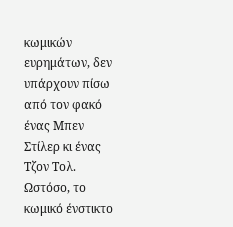κωμικών ευρημάτων, δεν υπάρχουν πίσω από τον φακό ένας Μπεν Στίλερ κι ένας Τζον Τολ. Ωστόσο, το κωμικό ένστικτο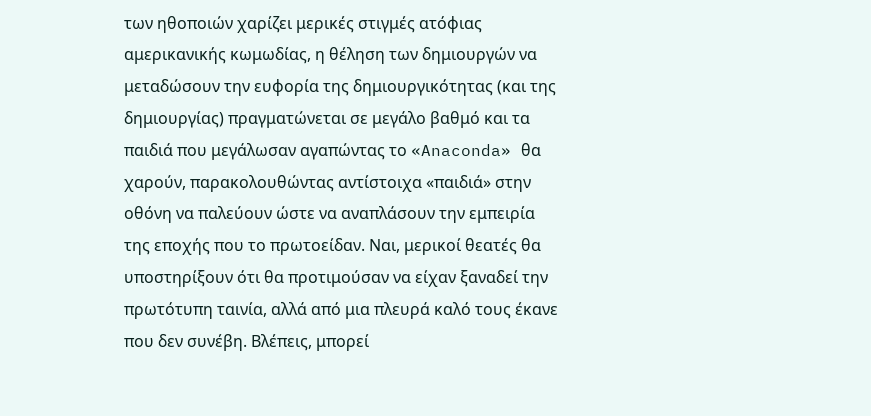των ηθοποιών χαρίζει μερικές στιγμές ατόφιας αμερικανικής κωμωδίας, η θέληση των δημιουργών να μεταδώσουν την ευφορία της δημιουργικότητας (και της δημιουργίας) πραγματώνεται σε μεγάλο βαθμό και τα παιδιά που μεγάλωσαν αγαπώντας το «Anaconda» θα χαρούν, παρακολουθώντας αντίστοιχα «παιδιά» στην οθόνη να παλεύουν ώστε να αναπλάσουν την εμπειρία της εποχής που το πρωτοείδαν. Ναι, μερικοί θεατές θα υποστηρίξουν ότι θα προτιμούσαν να είχαν ξαναδεί την πρωτότυπη ταινία, αλλά από μια πλευρά καλό τους έκανε που δεν συνέβη. Βλέπεις, μπορεί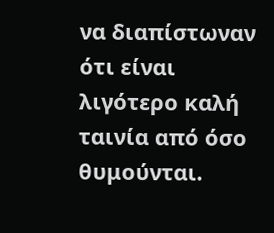να διαπίστωναν ότι είναι λιγότερο καλή ταινία από όσο θυμούνται.